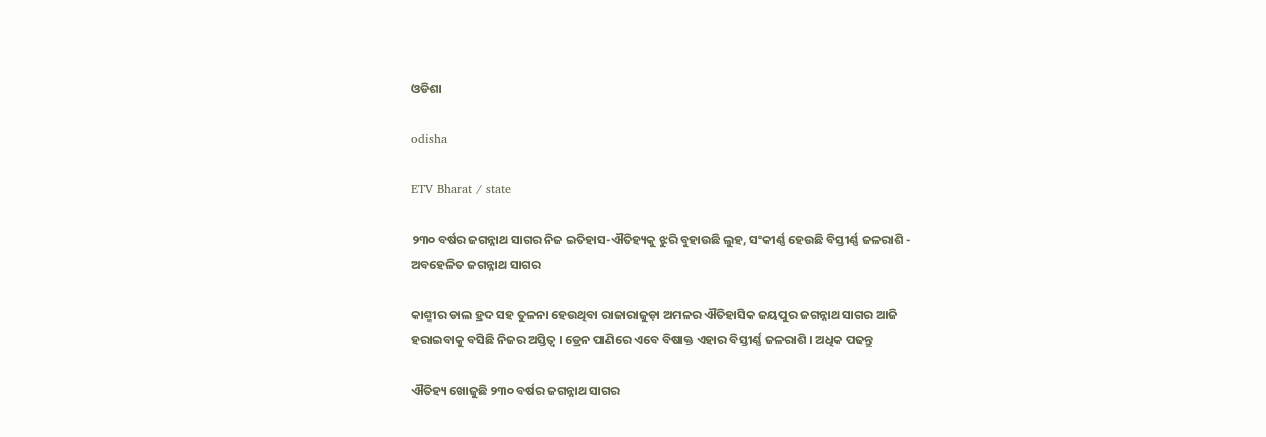ଓଡିଶା

odisha

ETV Bharat / state

୨୩୦ ବର୍ଷର ଜଗନ୍ନାଥ ସାଗର ନିଜ ଇତିହାସ-ଐତିହ୍ୟକୁ ଝୁରି ବୁହାଉଛି ଲୁହ, ସଂକୀର୍ଣ୍ଣ ହେଉଛି ବିସ୍ତୀର୍ଣ୍ଣ ଜଳରାଶି - ଅବହେଳିତ ଜଗନ୍ନାଥ ସାଗର

କାଶ୍ମୀର ଡାଲ ହ୍ରଦ ସହ ତୁଳନା ହେଉଥିବା ରାଜାରାଜୁଡ଼ା ଅମଳର ଐତିହାସିକ ଜୟପୁର ଜଗନ୍ନାଥ ସାଗର ଆଜି ହରାଇବାକୁ ବସିଛି ନିଜର ଅସ୍ତିତ୍ବ । ଡ୍ରେନ ପାଣିରେ ଏବେ ବିଷାକ୍ତ ଏହାର ବିସ୍ତୀର୍ଣ୍ଣ ଜଳରାଶି । ଅଧିକ ପଢନ୍ତୁ

ଐତିହ୍ୟ ଖୋଜୁଛି ୨୩୦ ବର୍ଷର ଜଗନ୍ନାଥ ସାଗର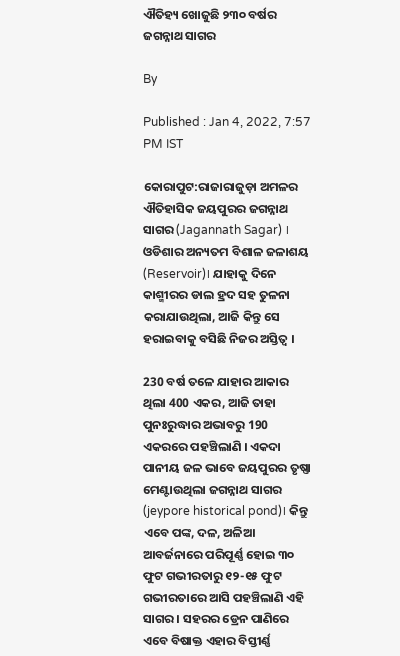ଐତିହ୍ୟ ଖୋଜୁଛି ୨୩୦ ବର୍ଷର ଜଗନ୍ନାଥ ସାଗର

By

Published : Jan 4, 2022, 7:57 PM IST

କୋରାପୁଟ:ରାଜାରାଜୁଡ଼ା ଅମଳର ଐତିହାସିକ ଜୟପୁରର ଜଗନ୍ନାଥ ସାଗର (Jagannath Sagar) । ଓଡିଶାର ଅନ୍ୟତମ ବିଶାଳ ଜଳାଶୟ (Reservoir)। ଯାହାକୁ ଦିନେ କାଶ୍ମୀରର ଡାଲ ହ୍ରଦ ସହ ତୁଳନା କରାଯାଉଥିଲା, ଆଜି କିନ୍ତୁ ସେ ହରାଇବାକୁ ବସିଛି ନିଜର ଅସ୍ତିତ୍ବ ।

230 ବର୍ଷ ତଳେ ଯାହାର ଆକାର ଥିଲା 400 ଏକର, ଆଜି ତାହା ପୁନଃରୁଦ୍ଧାର ଅଭାବରୁ 190 ଏକରରେ ପହଞ୍ଚିଲାଣି । ଏକଦା ପାନୀୟ ଜଳ ଭାବେ ଜୟପୁରର ତୃଷ୍ଣା ମେଣ୍ଟାଉଥିଲା ଜଗନ୍ନାଥ ସାଗର (jeypore historical pond)। କିନ୍ତୁ ଏବେ ପଙ୍କ, ଦଳ, ଅଳିଆ ଆବର୍ଜନାରେ ପରିପୂର୍ଣ୍ଣ ହୋଇ ୩୦ ଫୁଟ ଗଭୀରତାରୁ ୧୨-୧୫ ଫୁଟ ଗଭୀରତାରେ ଆସି ପହଞ୍ଚିଲାଣି ଏହି ସାଗର । ସହରର ଡ୍ରେନ ପାଣିରେ ଏବେ ବିଷାକ୍ତ ଏହାର ବିସ୍ତୀର୍ଣ୍ଣ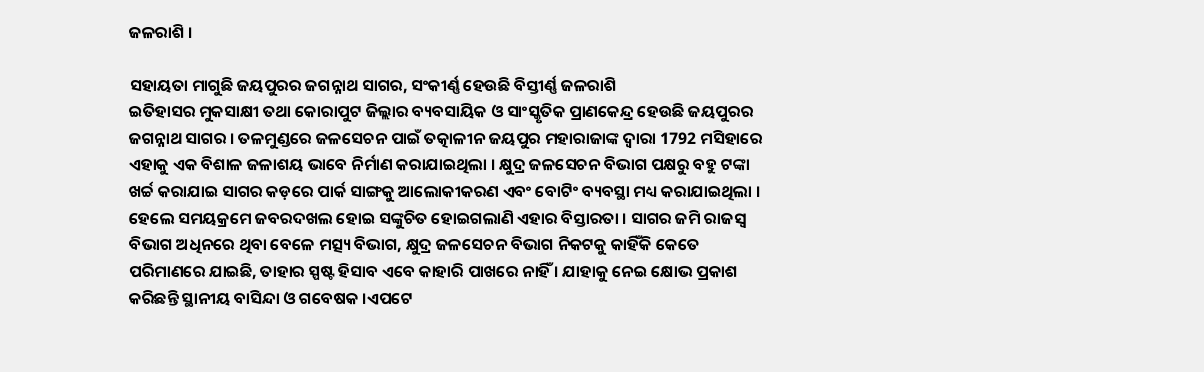ଜଳରାଶି ।

ସହାୟତା ମାଗୁଛି ଜୟପୁରର ଜଗନ୍ନାଥ ସାଗର, ସଂକୀର୍ଣ୍ଣ ହେଉଛି ବିସ୍ତୀର୍ଣ୍ଣ ଜଳରାଶି
ଇତିହାସର ମୁକସାକ୍ଷୀ ତଥା କୋରାପୁଟ ଜିଲ୍ଲାର ବ୍ୟବସାୟିକ ଓ ସାଂସ୍କୃତିକ ପ୍ରାଣକେନ୍ଦ୍ର ହେଉଛି ଜୟପୁରର ଜଗନ୍ନାଥ ସାଗର । ତଳମୁଣ୍ଡରେ ଜଳସେଚନ ପାଇଁ ତତ୍କାଳୀନ ଜୟପୁର ମହାରାଜାଙ୍କ ଦ୍ବାରା 1792 ମସିହାରେ ଏହାକୁ ଏକ ବିଶାଳ ଜଳାଶୟ ଭାବେ ନିର୍ମାଣ କରାଯାଇଥିଲା । କ୍ଷୁଦ୍ର ଜଳସେଚନ ବିଭାଗ ପକ୍ଷରୁ ବହୁ ଟଙ୍କା ଖର୍ଚ୍ଚ କରାଯାଇ ସାଗର କଡ଼ରେ ପାର୍କ ସାଙ୍ଗକୁ ଆଲୋକୀକରଣ ଏବଂ ବୋଟିଂ ବ୍ୟବସ୍ଥା ମଧ୍ୟ କରାଯାଇଥିଲା । ହେଲେ ସମୟକ୍ରମେ ଜବରଦଖଲ ହୋଇ ସଙ୍କୁଚିତ ହୋଇଗଲାଣି ଏହାର ବିସ୍ତାରତା । ସାଗର ଜମି ରାଜସ୍ବ ବିଭାଗ ଅଧିନରେ ଥିବା ବେଳେ ମତ୍ସ୍ୟ ବିଭାଗ, କ୍ଷୁଦ୍ର ଜଳସେଚନ ବିଭାଗ ନିକଟକୁ କାହିଁକି କେତେ ପରିମାଣରେ ଯାଇଛି, ତାହାର ସ୍ପଷ୍ଟ ହିସାବ ଏବେ କାହାରି ପାଖରେ ନାହିଁ । ଯାହାକୁ ନେଇ କ୍ଷୋଭ ପ୍ରକାଶ କରିଛନ୍ତି ସ୍ଥାନୀୟ ବାସିନ୍ଦା ଓ ଗବେଷକ ।ଏପଟେ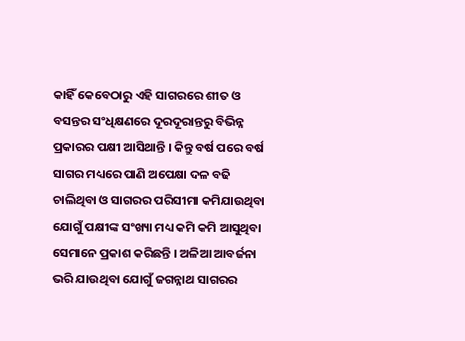କାହିଁ କେବେଠାରୁ ଏହି ସାଗରରେ ଶୀତ ଓ ବସନ୍ତର ସଂଧିକ୍ଷଣରେ ଦୂରଦୂରାନ୍ତରୁ ବିଭିନ୍ନ ପ୍ରକାରର ପକ୍ଷୀ ଆସିଥାନ୍ତି । କିନ୍ତୁ ବର୍ଷ ପରେ ବର୍ଷ ସାଗର ମଧ୍ୟରେ ପାଣି ଅପେକ୍ଷା ଦଳ ବଢି ଚାଲିଥିବା ଓ ସାଗରର ପରିସୀମା କମିଯାଉଥିବା ଯୋଗୁଁ ପକ୍ଷୀଙ୍କ ସଂଖ୍ୟା ମଧ୍ୟ କମି କମି ଆସୁଥିବା ସେମାନେ ପ୍ରକାଶ କରିଛନ୍ତି । ଅଳିଆ ଆବର୍ଜନା ଭରି ଯାଉଥିବା ଯୋଗୁଁ ଜଗନ୍ନାଥ ସାଗରର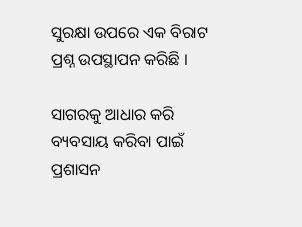ସୁରକ୍ଷା ଉପରେ ଏକ ବିରାଟ ପ୍ରଶ୍ନ ଉପସ୍ଥାପନ କରିଛି ।

ସାଗରକୁ ଆଧାର କରି ବ୍ୟବସାୟ କରିବା ପାଇଁ ପ୍ରଶାସନ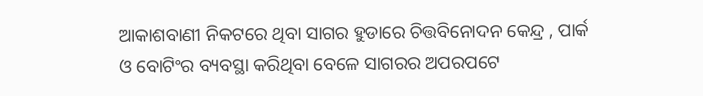ଆକାଶବାଣୀ ନିକଟରେ ଥିବା ସାଗର ହୁଡାରେ ଚିତ୍ତବିନୋଦନ କେନ୍ଦ୍ର , ପାର୍କ ଓ ବୋଟିଂର ବ୍ୟବସ୍ଥା କରିଥିବା ବେଳେ ସାଗରର ଅପରପଟେ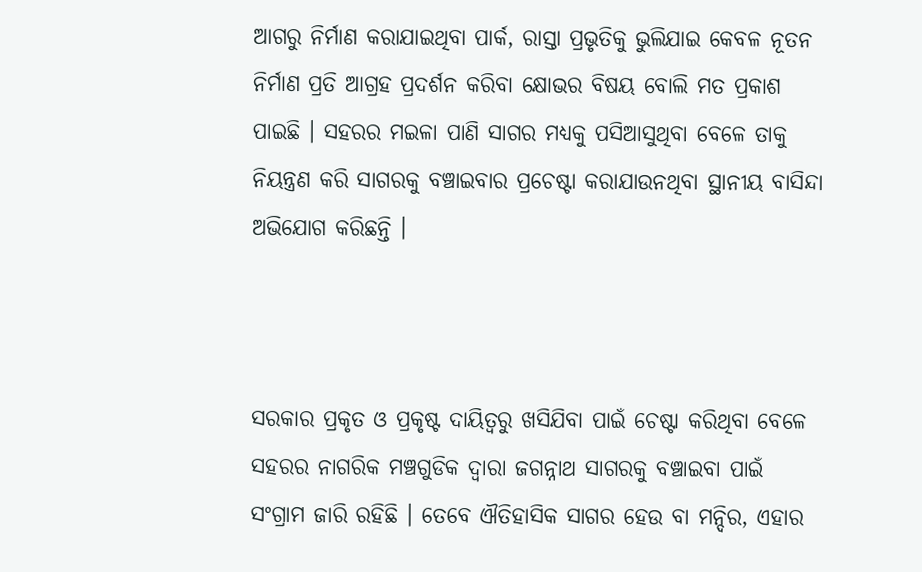ଆଗରୁ ନିର୍ମାଣ କରାଯାଇଥିବା ପାର୍କ, ରାସ୍ତା ପ୍ରଭୃତିକୁ ଭୁଲିଯାଇ କେବଳ ନୂତନ ନିର୍ମାଣ ପ୍ରତି ଆଗ୍ରହ ପ୍ରଦର୍ଶନ କରିବା କ୍ଷୋଭର ବିଷୟ ବୋଲି ମତ ପ୍ରକାଶ ପାଇଛି । ସହରର ମଇଳା ପାଣି ସାଗର ମଧ୍ୟକୁ ପସିଆସୁଥିବା ବେଳେ ତାକୁ ନିୟନ୍ତ୍ରଣ କରି ସାଗରକୁ ବଞ୍ଚାଇବାର ପ୍ରଚେଷ୍ଟା କରାଯାଉନଥିବା ସ୍ଥାନୀୟ ବାସିନ୍ଦା ଅଭିଯୋଗ କରିଛନ୍ତି ।



ସରକାର ପ୍ରକୃତ ଓ ପ୍ରକୃଷ୍ଟ ଦାୟିତ୍ବରୁ ଖସିଯିବା ପାଇଁ ଚେଷ୍ଟା କରିଥିବା ବେଳେ ସହରର ନାଗରିକ ମଞ୍ଚଗୁଡିକ ଦ୍ୱାରା ଜଗନ୍ନାଥ ସାଗରକୁ ବଞ୍ଚାଇବା ପାଇଁ ସଂଗ୍ରାମ ଜାରି ରହିଛି । ତେବେ ଐତିହାସିକ ସାଗର ହେଉ ବା ମନ୍ଦିର, ଏହାର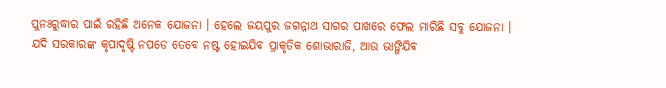ପୁନଃରୁଦ୍ଧାର ପାଇଁ ରହିଛି ଅନେକ ଯୋଜନା । ହେଲେ ଜୟପୁର ଜଗନ୍ନାଥ ସାଗର ପାଖରେ ଫେଲ ମାରିଛି ସବୁ ଯୋଜନା । ଯଦି ସରକାରଙ୍କ କୃପାଦୃଷ୍ଟି ନପଡେ ତେବେ ନଷ୍ଟ ହୋଇଯିବ ପ୍ରାକୃତିକ ଶୋଭାରାଜି, ଆଉ ଭାଙ୍ଗିଯିବ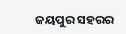ଜୟପୁର ସହରର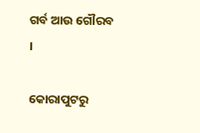ଗର୍ବ ଆଉ ଗୌରବ ।

କୋରାପୁଟରୁ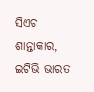ସିଏଚ ଶାନ୍ତାକାର, ଇଟିଭି ଭାରତ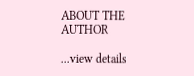ABOUT THE AUTHOR

...view details